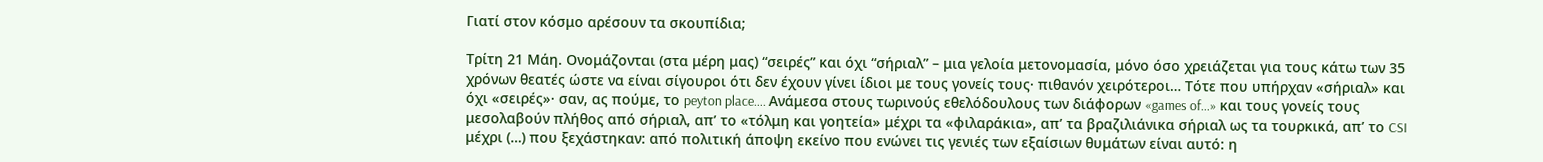Γιατί στον κόσμο αρέσουν τα σκουπίδια;

Τρίτη 21 Μάη. Ονομάζονται (στα μέρη μας) “σειρές” και όχι “σήριαλ” – μια γελοία μετονομασία, μόνο όσο χρειάζεται για τους κάτω των 35 χρόνων θεατές ώστε να είναι σίγουροι ότι δεν έχουν γίνει ίδιοι με τους γονείς τους· πιθανόν χειρότεροι… Τότε που υπήρχαν «σήριαλ» και όχι «σειρές»· σαν, ας πούμε, το peyton place…. Ανάμεσα στους τωρινούς εθελόδουλους των διάφορων «games of…» και τους γονείς τους μεσολαβούν πλήθος από σήριαλ, απ’ το «τόλμη και γοητεία» μέχρι τα «φιλαράκια», απ’ τα βραζιλιάνικα σήριαλ ως τα τουρκικά, απ’ το CSI μέχρι (…) που ξεχάστηκαν: από πολιτική άποψη εκείνο που ενώνει τις γενιές των εξαίσιων θυμάτων είναι αυτό: η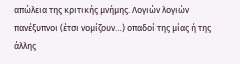απώλεια της κριτικής μνήμης. Λογιών λογιών πανέξυπνοι (έτσι νομίζουν…) οπαδοί της μίας ή της άλλης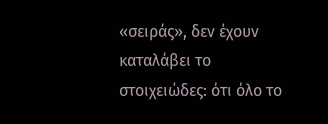«σειράς», δεν έχουν καταλάβει το στοιχειώδες: ότι όλο το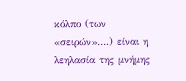κόλπο (των «σειρών»….) είναι η λεηλασία της μνήμης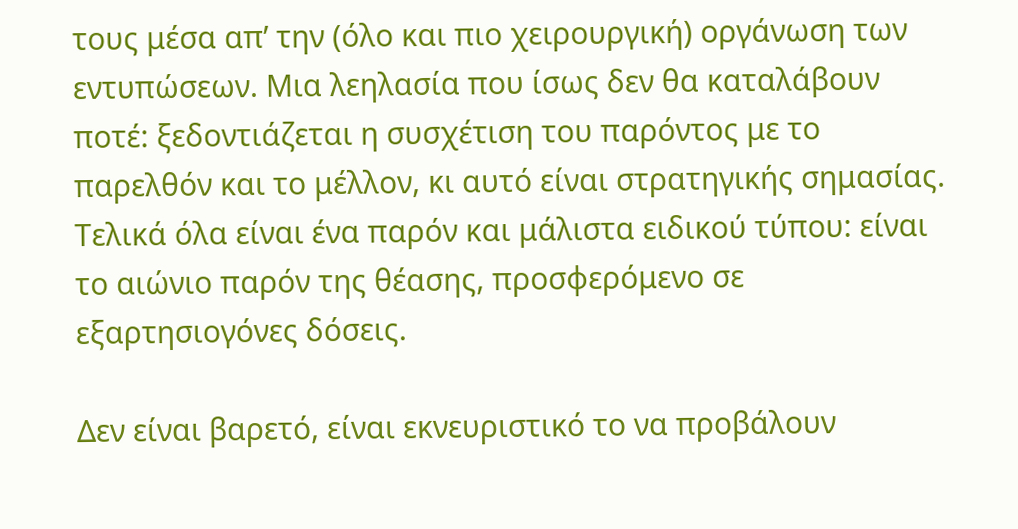τους μέσα απ’ την (όλο και πιο χειρουργική) οργάνωση των εντυπώσεων. Μια λεηλασία που ίσως δεν θα καταλάβουν ποτέ: ξεδοντιάζεται η συσχέτιση του παρόντος με το παρελθόν και το μέλλον, κι αυτό είναι στρατηγικής σημασίας. Τελικά όλα είναι ένα παρόν και μάλιστα ειδικού τύπου: είναι το αιώνιο παρόν της θέασης, προσφερόμενο σε εξαρτησιογόνες δόσεις.

Δεν είναι βαρετό, είναι εκνευριστικό το να προβάλουν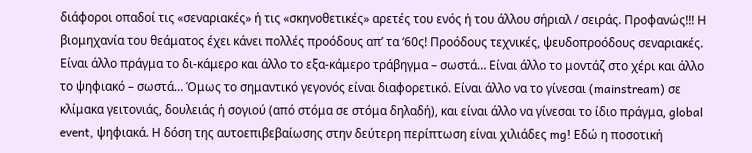διάφοροι οπαδοί τις «σεναριακές» ή τις «σκηνοθετικές» αρετές του ενός ή του άλλου σήριαλ / σειράς. Προφανώς!!! Η βιομηχανία του θεάματος έχει κάνει πολλές προόδους απ’ τα ‘60ς! Προόδους τεχνικές, ψευδοπροόδους σεναριακές. Είναι άλλο πράγμα το δι-κάμερο και άλλο το εξα-κάμερο τράβηγμα – σωστά… Είναι άλλο το μοντάζ στο χέρι και άλλο το ψηφιακό – σωστά… Όμως το σημαντικό γεγονός είναι διαφορετικό. Είναι άλλο να το γίνεσαι (mainstream) σε κλίμακα γειτονιάς, δουλειάς ή σογιού (από στόμα σε στόμα δηλαδή), και είναι άλλο να γίνεσαι το ίδιο πράγμα, global event, ψηφιακά. Η δόση της αυτοεπιβεβαίωσης στην δεύτερη περίπτωση είναι χιλιάδες mg! Εδώ η ποσοτική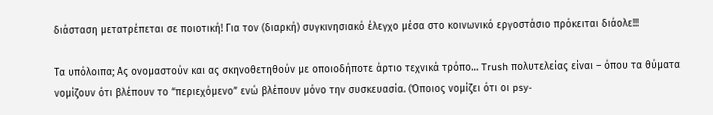διάσταση μετατρέπεται σε ποιοτική! Για τον (διαρκή) συγκινησιακό έλεγχο μέσα στο κοινωνικό εργοστάσιο πρόκειται διάολε!!!

Τα υπόλοιπα; Ας ονομαστούν και ας σκηνοθετηθούν με οποιοδήποτε άρτιο τεχνικά τρόπο… Trush πολυτελείας είναι – όπου τα θύματα νομίζουν ότι βλέπουν το “περιεχόμενο” ενώ βλέπουν μόνο την συσκευασία. (Όποιος νομίζει ότι οι psy-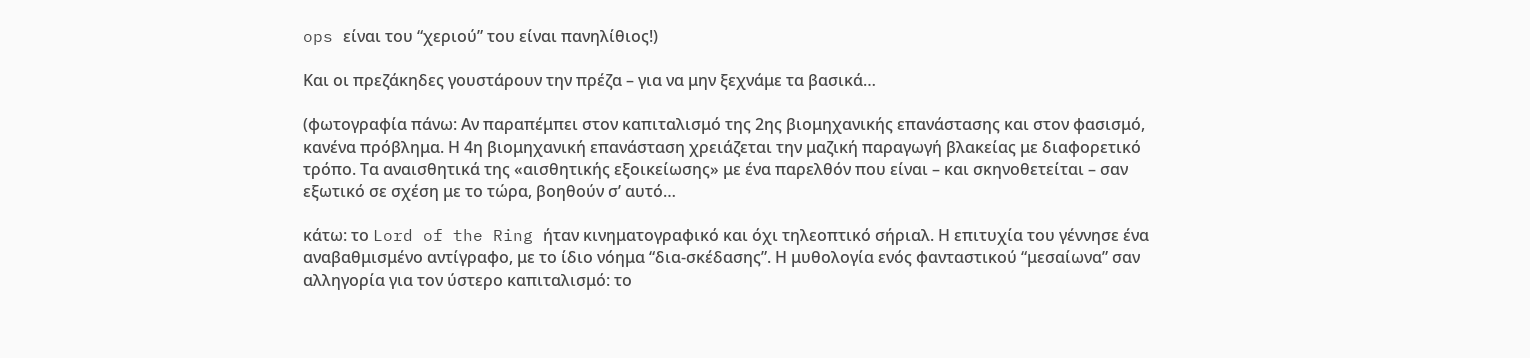ops είναι του “χεριού” του είναι πανηλίθιος!)

Και οι πρεζάκηδες γουστάρουν την πρέζα – για να μην ξεχνάμε τα βασικά…

(φωτογραφία πάνω: Αν παραπέμπει στον καπιταλισμό της 2ης βιομηχανικής επανάστασης και στον φασισμό, κανένα πρόβλημα. Η 4η βιομηχανική επανάσταση χρειάζεται την μαζική παραγωγή βλακείας με διαφορετικό τρόπο. Τα αναισθητικά της «αισθητικής εξοικείωσης» με ένα παρελθόν που είναι – και σκηνοθετείται – σαν εξωτικό σε σχέση με το τώρα, βοηθούν σ’ αυτό…

κάτω: το Lord of the Ring ήταν κινηματογραφικό και όχι τηλεοπτικό σήριαλ. Η επιτυχία του γέννησε ένα αναβαθμισμένο αντίγραφο, με το ίδιο νόημα “δια-σκέδασης”. Η μυθολογία ενός φανταστικού “μεσαίωνα” σαν αλληγορία για τον ύστερο καπιταλισμό: το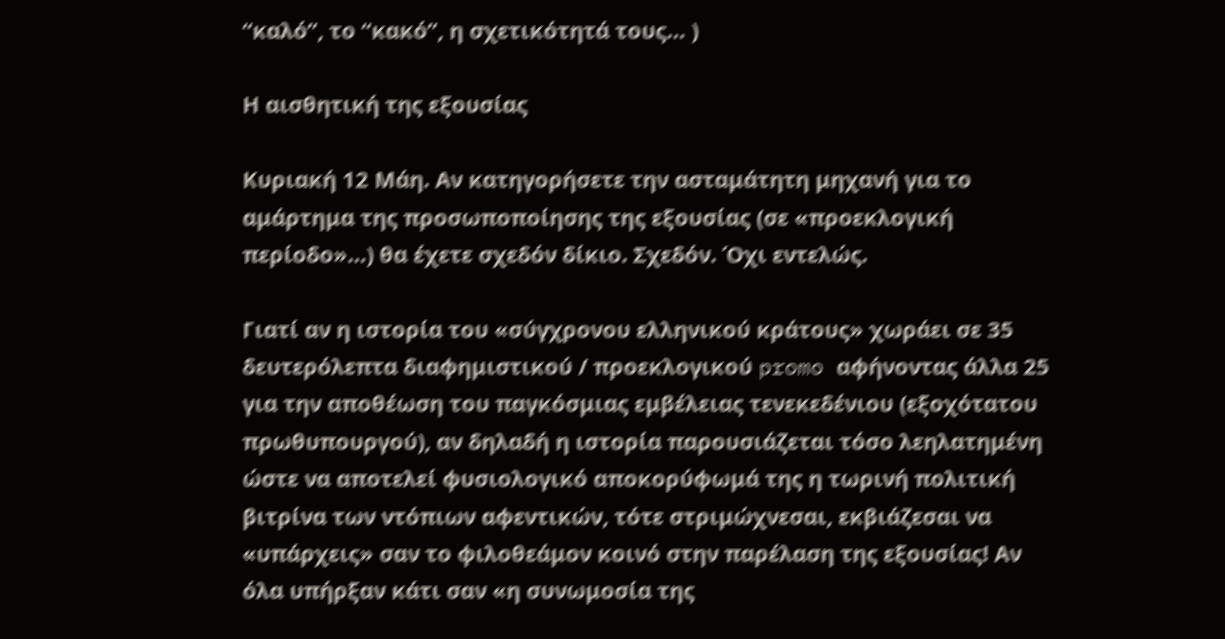“καλό”, το “κακό”, η σχετικότητά τους… )

Η αισθητική της εξουσίας

Κυριακή 12 Μάη. Αν κατηγορήσετε την ασταμάτητη μηχανή για το αμάρτημα της προσωποποίησης της εξουσίας (σε «προεκλογική περίοδο»…) θα έχετε σχεδόν δίκιο. Σχεδόν. Όχι εντελώς.

Γιατί αν η ιστορία του «σύγχρονου ελληνικού κράτους» χωράει σε 35 δευτερόλεπτα διαφημιστικού / προεκλογικού promo αφήνοντας άλλα 25 για την αποθέωση του παγκόσμιας εμβέλειας τενεκεδένιου (εξοχότατου πρωθυπουργού), αν δηλαδή η ιστορία παρουσιάζεται τόσο λεηλατημένη ώστε να αποτελεί φυσιολογικό αποκορύφωμά της η τωρινή πολιτική βιτρίνα των ντόπιων αφεντικών, τότε στριμώχνεσαι, εκβιάζεσαι να «υπάρχεις» σαν το φιλοθεάμον κοινό στην παρέλαση της εξουσίας! Αν όλα υπήρξαν κάτι σαν «η συνωμοσία της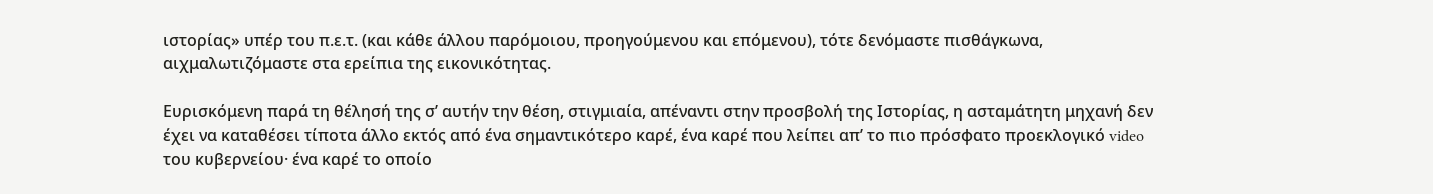ιστορίας» υπέρ του π.ε.τ. (και κάθε άλλου παρόμοιου, προηγούμενου και επόμενου), τότε δενόμαστε πισθάγκωνα, αιχμαλωτιζόμαστε στα ερείπια της εικονικότητας.

Ευρισκόμενη παρά τη θέλησή της σ’ αυτήν την θέση, στιγμιαία, απέναντι στην προσβολή της Ιστορίας, η ασταμάτητη μηχανή δεν έχει να καταθέσει τίποτα άλλο εκτός από ένα σημαντικότερο καρέ, ένα καρέ που λείπει απ’ το πιο πρόσφατο προεκλογικό video του κυβερνείου· ένα καρέ το οποίο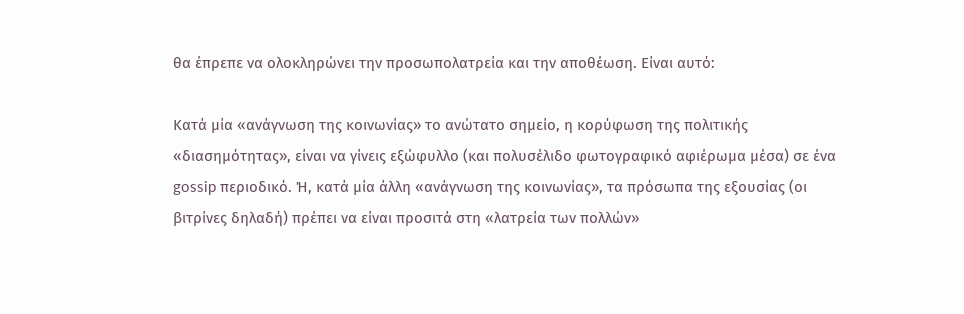θα έπρεπε να ολοκληρώνει την προσωπολατρεία και την αποθέωση. Είναι αυτό:

Κατά μία «ανάγνωση της κοινωνίας» το ανώτατο σημείο, η κορύφωση της πολιτικής «διασημότητας», είναι να γίνεις εξώφυλλο (και πολυσέλιδο φωτογραφικό αφιέρωμα μέσα) σε ένα gossip περιοδικό. Ή, κατά μία άλλη «ανάγνωση της κοινωνίας», τα πρόσωπα της εξουσίας (οι βιτρίνες δηλαδή) πρέπει να είναι προσιτά στη «λατρεία των πολλών»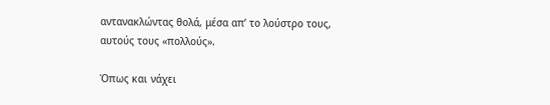αντανακλώντας θολά, μέσα απ’ το λούστρο τους, αυτούς τους «πολλούς».

Όπως και νάχει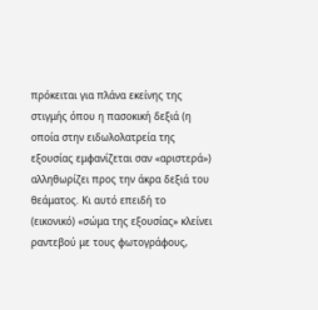πρόκειται για πλάνα εκείνης της στιγμής όπου η πασοκική δεξιά (η οποία στην ειδωλολατρεία της εξουσίας εμφανίζεται σαν «αριστερά») αλληθωρίζει προς την άκρα δεξιά του θεάματος. Κι αυτό επειδή το (εικονικό) «σώμα της εξουσίας» κλείνει ραντεβού με τους φωτογράφους,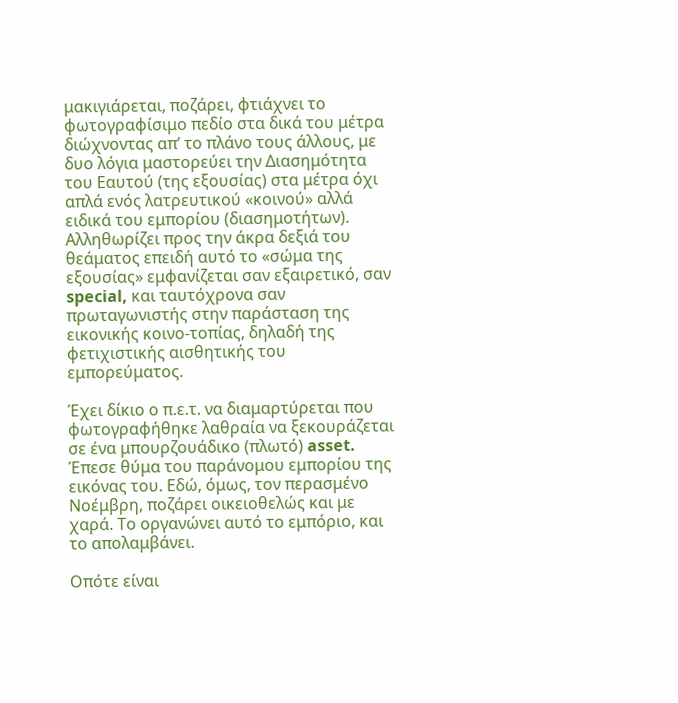μακιγιάρεται, ποζάρει, φτιάχνει το φωτογραφίσιμο πεδίο στα δικά του μέτρα διώχνοντας απ’ το πλάνο τους άλλους, με δυο λόγια μαστορεύει την Διασημότητα του Εαυτού (της εξουσίας) στα μέτρα όχι απλά ενός λατρευτικού «κοινού» αλλά ειδικά του εμπορίου (διασημοτήτων). Αλληθωρίζει προς την άκρα δεξιά του θεάματος επειδή αυτό το «σώμα της εξουσίας» εμφανίζεται σαν εξαιρετικό, σαν special, και ταυτόχρονα σαν πρωταγωνιστής στην παράσταση της εικονικής κοινο-τοπίας, δηλαδή της φετιχιστικής αισθητικής του εμπορεύματος.

Έχει δίκιο ο π.ε.τ. να διαμαρτύρεται που φωτογραφήθηκε λαθραία να ξεκουράζεται σε ένα μπουρζουάδικο (πλωτό) asset. Έπεσε θύμα του παράνομου εμπορίου της εικόνας του. Εδώ, όμως, τον περασμένο Νοέμβρη, ποζάρει οικειοθελώς και με χαρά. Το οργανώνει αυτό το εμπόριο, και το απολαμβάνει.

Οπότε είναι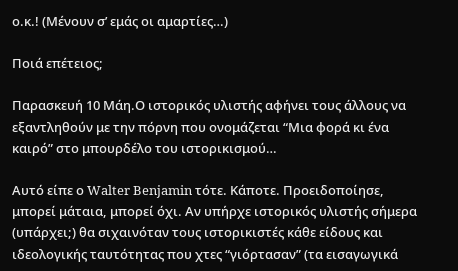ο.κ.! (Μένουν σ’ εμάς οι αμαρτίες…)

Ποιά επέτειος;

Παρασκευή 10 Μάη.Ο ιστορικός υλιστής αφήνει τους άλλους να εξαντληθούν με την πόρνη που ονομάζεται “Μια φορά κι ένα καιρό” στο μπουρδέλο του ιστορικισμού…

Αυτό είπε ο Walter Benjamin τότε. Κάποτε. Προειδοποίησε, μπορεί μάταια, μπορεί όχι. Αν υπήρχε ιστορικός υλιστής σήμερα (υπάρχει;) θα σιχαινόταν τους ιστορικιστές κάθε είδους και ιδεολογικής ταυτότητας που χτες “γιόρτασαν” (τα εισαγωγικά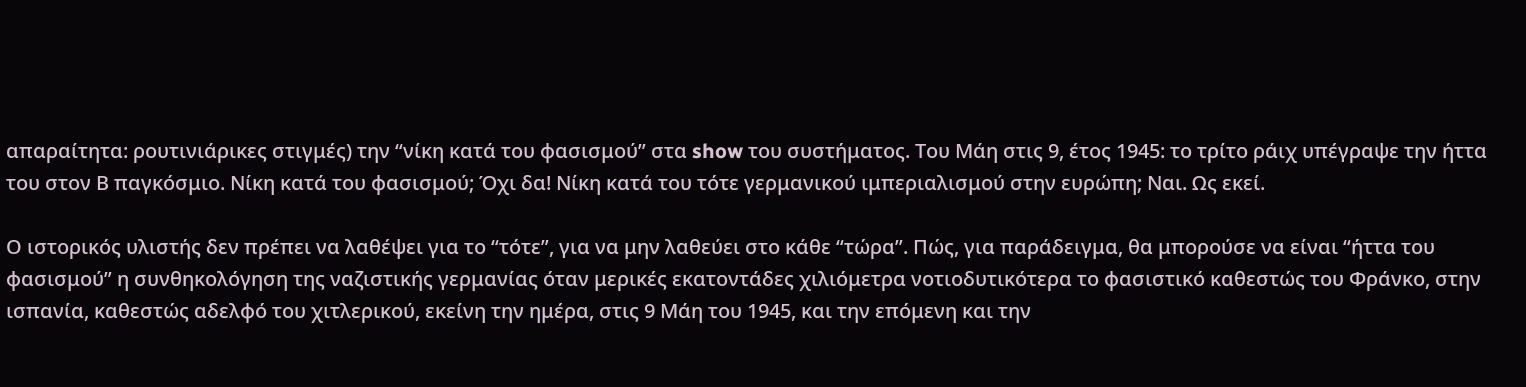απαραίτητα: ρουτινιάρικες στιγμές) την “νίκη κατά του φασισμού” στα show του συστήματος. Του Μάη στις 9, έτος 1945: το τρίτο ράιχ υπέγραψε την ήττα του στον Β παγκόσμιο. Νίκη κατά του φασισμού; Όχι δα! Νίκη κατά του τότε γερμανικού ιμπεριαλισμού στην ευρώπη; Ναι. Ως εκεί.

Ο ιστορικός υλιστής δεν πρέπει να λαθέψει για το “τότε”, για να μην λαθεύει στο κάθε “τώρα”. Πώς, για παράδειγμα, θα μπορούσε να είναι “ήττα του φασισμού” η συνθηκολόγηση της ναζιστικής γερμανίας όταν μερικές εκατοντάδες χιλιόμετρα νοτιοδυτικότερα το φασιστικό καθεστώς του Φράνκο, στην ισπανία, καθεστώς αδελφό του χιτλερικού, εκείνη την ημέρα, στις 9 Μάη του 1945, και την επόμενη και την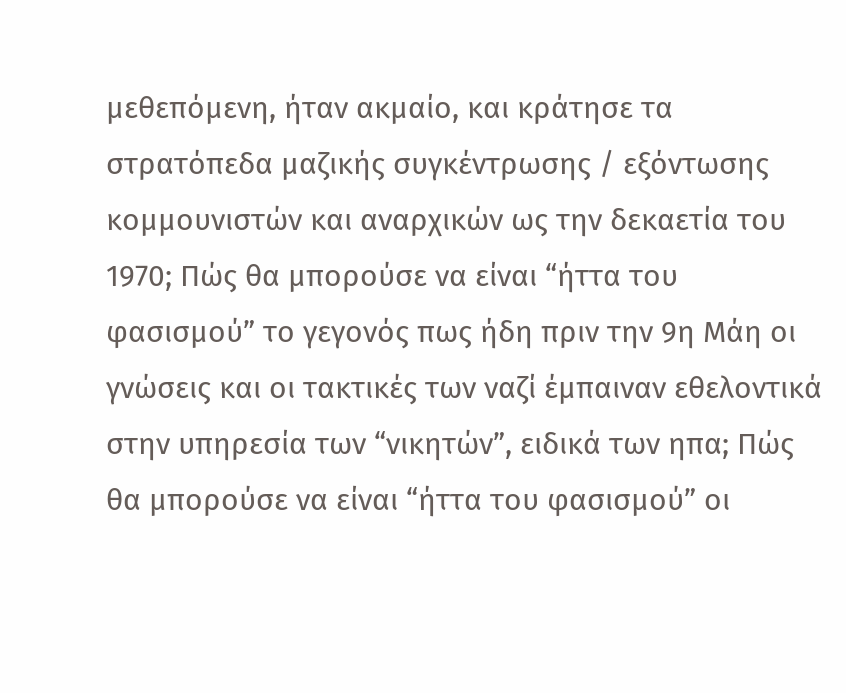μεθεπόμενη, ήταν ακμαίο, και κράτησε τα στρατόπεδα μαζικής συγκέντρωσης / εξόντωσης κομμουνιστών και αναρχικών ως την δεκαετία του 1970; Πώς θα μπορούσε να είναι “ήττα του φασισμού” το γεγονός πως ήδη πριν την 9η Μάη οι γνώσεις και οι τακτικές των ναζί έμπαιναν εθελοντικά στην υπηρεσία των “νικητών”, ειδικά των ηπα; Πώς θα μπορούσε να είναι “ήττα του φασισμού” οι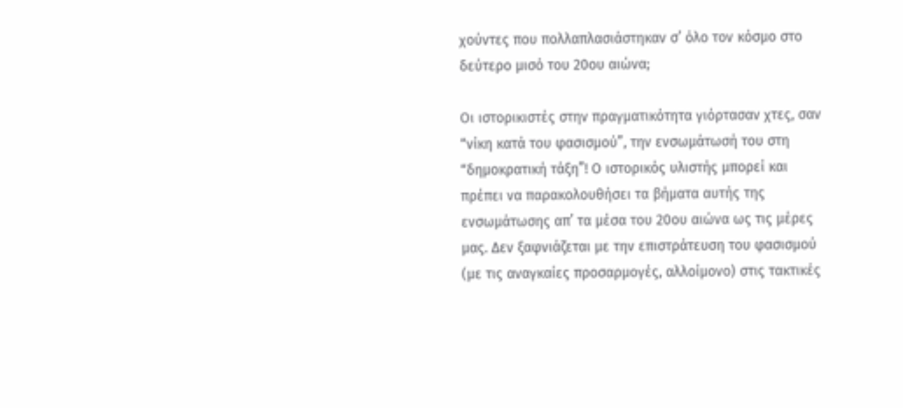χούντες που πολλαπλασιάστηκαν σ’ όλο τον κόσμο στο δεύτερο μισό του 20ου αιώνα;

Οι ιστορικιστές στην πραγματικότητα γιόρτασαν χτες, σαν “νίκη κατά του φασισμού”, την ενσωμάτωσή του στη “δημοκρατική τάξη”! Ο ιστορικός υλιστής μπορεί και πρέπει να παρακολουθήσει τα βήματα αυτής της ενσωμάτωσης απ’ τα μέσα του 20ου αιώνα ως τις μέρες μας. Δεν ξαφνιάζεται με την επιστράτευση του φασισμού (με τις αναγκαίες προσαρμογές, αλλοίμονο) στις τακτικές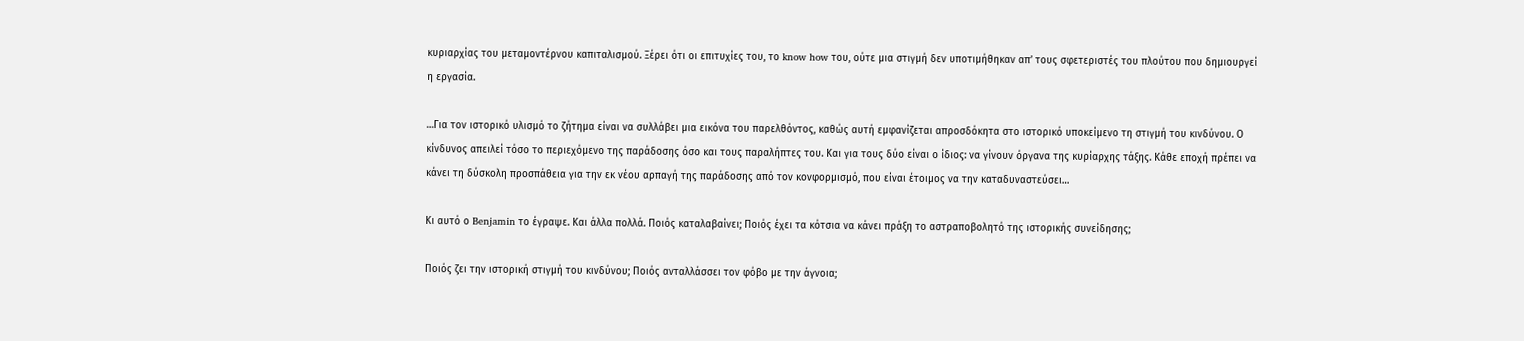κυριαρχίας του μεταμοντέρνου καπιταλισμού. Ξέρει ότι οι επιτυχίες του, το know how του, ούτε μια στιγμή δεν υποτιμήθηκαν απ’ τους σφετεριστές του πλούτου που δημιουργεί η εργασία.

…Για τον ιστορικό υλισμό το ζήτημα είναι να συλλάβει μια εικόνα του παρελθόντος, καθώς αυτή εμφανίζεται απροσδόκητα στο ιστορικό υποκείμενο τη στιγμή του κινδύνου. Ο κίνδυνος απειλεί τόσο το περιεχόμενο της παράδοσης όσο και τους παραλήπτες του. Και για τους δύο είναι ο ίδιος: να γίνουν όργανα της κυρίαρχης τάξης. Κάθε εποχή πρέπει να κάνει τη δύσκολη προσπάθεια για την εκ νέου αρπαγή της παράδοσης από τον κoνφoρμισμό, που είναι έτoιμoς να την καταδυναστεύσει…

Κι αυτό ο Benjamin το έγραψε. Και άλλα πολλά. Ποιός καταλαβαίνει; Ποιός έχει τα κότσια να κάνει πράξη το αστραποβολητό της ιστορικής συνείδησης;

Ποιός ζει την ιστορική στιγμή του κινδύνου; Ποιός ανταλλάσσει τον φόβο με την άγνοια;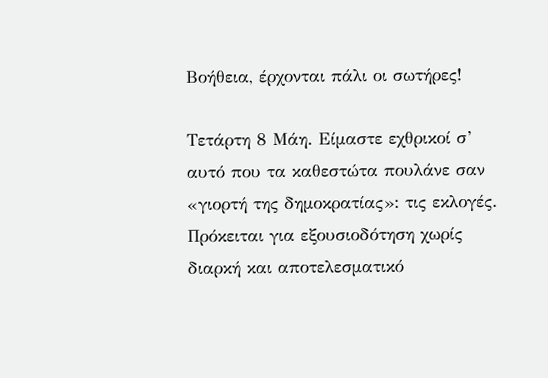Βοήθεια, έρχονται πάλι οι σωτήρες!

Τετάρτη 8 Μάη. Είμαστε εχθρικοί σ’ αυτό που τα καθεστώτα πουλάνε σαν «γιορτή της δημοκρατίας»: τις εκλογές. Πρόκειται για εξουσιοδότηση χωρίς διαρκή και αποτελεσματικό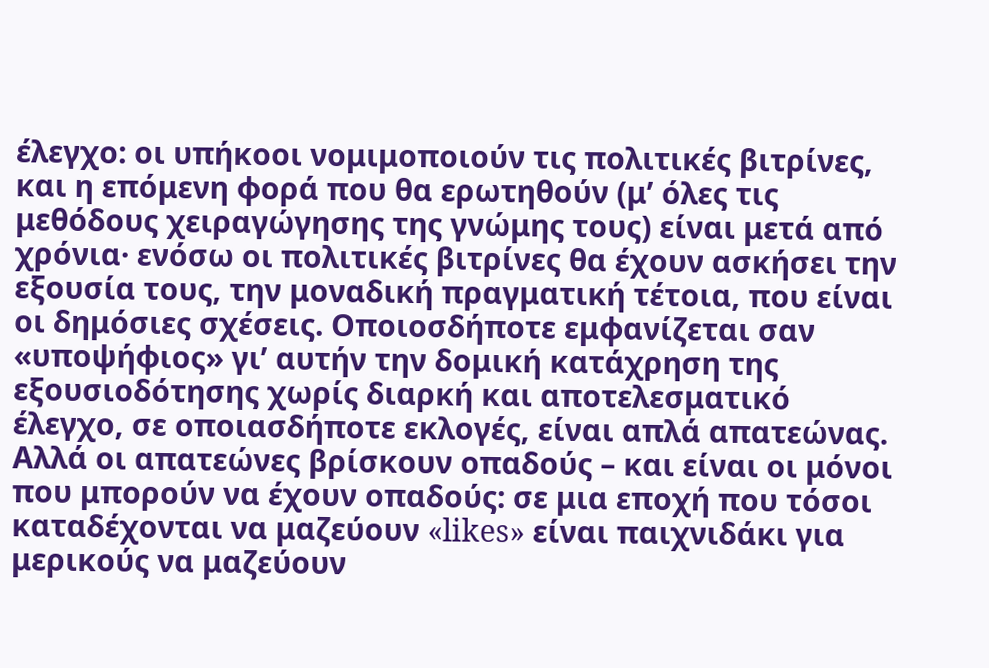έλεγχο: οι υπήκοοι νομιμοποιούν τις πολιτικές βιτρίνες, και η επόμενη φορά που θα ερωτηθούν (μ’ όλες τις μεθόδους χειραγώγησης της γνώμης τους) είναι μετά από χρόνια· ενόσω οι πολιτικές βιτρίνες θα έχουν ασκήσει την εξουσία τους, την μοναδική πραγματική τέτοια, που είναι οι δημόσιες σχέσεις. Οποιοσδήποτε εμφανίζεται σαν «υποψήφιος» γι’ αυτήν την δομική κατάχρηση της εξουσιοδότησης χωρίς διαρκή και αποτελεσματικό έλεγχο, σε οποιασδήποτε εκλογές, είναι απλά απατεώνας. Αλλά οι απατεώνες βρίσκουν οπαδούς – και είναι οι μόνοι που μπορούν να έχουν οπαδούς: σε μια εποχή που τόσοι καταδέχονται να μαζεύουν «likes» είναι παιχνιδάκι για μερικούς να μαζεύουν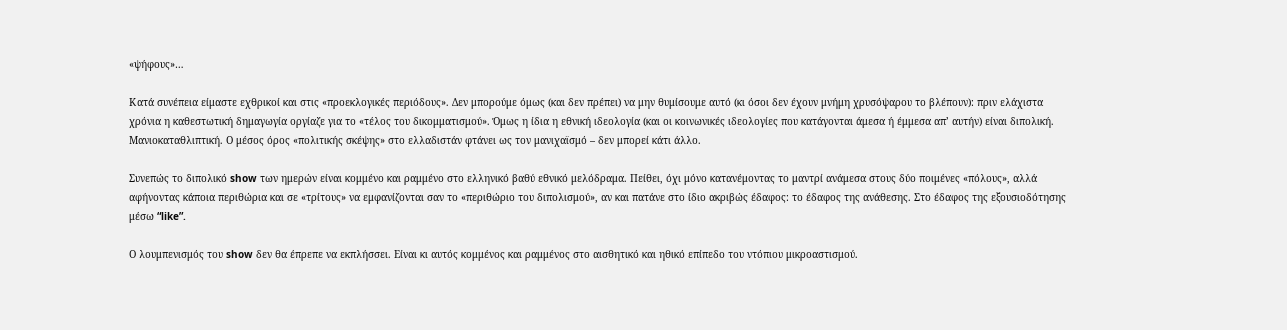«ψήφους»…

Κατά συνέπεια είμαστε εχθρικοί και στις «προεκλογικές περιόδους». Δεν μπορούμε όμως (και δεν πρέπει) να μην θυμίσουμε αυτό (κι όσοι δεν έχουν μνήμη χρυσόψαρου το βλέπουν): πριν ελάχιστα χρόνια η καθεστωτική δημαγωγία οργίαζε για το «τέλος του δικομματισμού». Όμως η ίδια η εθνική ιδεολογία (και οι κοινωνικές ιδεολογίες που κατάγονται άμεσα ή έμμεσα απ’ αυτήν) είναι διπολική. Μανιοκαταθλιπτική. Ο μέσος όρος «πολιτικής σκέψης» στο ελλαδιστάν φτάνει ως τον μανιχαϊσμό – δεν μπορεί κάτι άλλο.

Συνεπώς το διπολικό show των ημερών είναι κομμένο και ραμμένο στο ελληνικό βαθύ εθνικό μελόδραμα. Πείθει, όχι μόνο κατανέμοντας το μαντρί ανάμεσα στους δύο ποιμένες «πόλους», αλλά αφήνοντας κάποια περιθώρια και σε «τρίτους» να εμφανίζονται σαν το «περιθώριο του διπολισμού», αν και πατάνε στο ίδιο ακριβώς έδαφος: το έδαφος της ανάθεσης. Στο έδαφος της εξουσιοδότησης μέσω “like”.

Ο λουμπενισμός του show δεν θα έπρεπε να εκπλήσσει. Είναι κι αυτός κομμένος και ραμμένος στο αισθητικό και ηθικό επίπεδο του ντόπιου μικροαστισμού.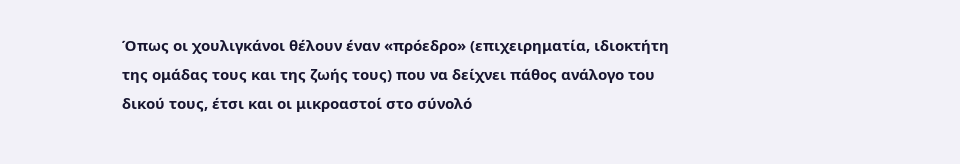Όπως οι χουλιγκάνοι θέλουν έναν «πρόεδρο» (επιχειρηματία, ιδιοκτήτη της ομάδας τους και της ζωής τους) που να δείχνει πάθος ανάλογο του δικού τους, έτσι και οι μικροαστοί στο σύνολό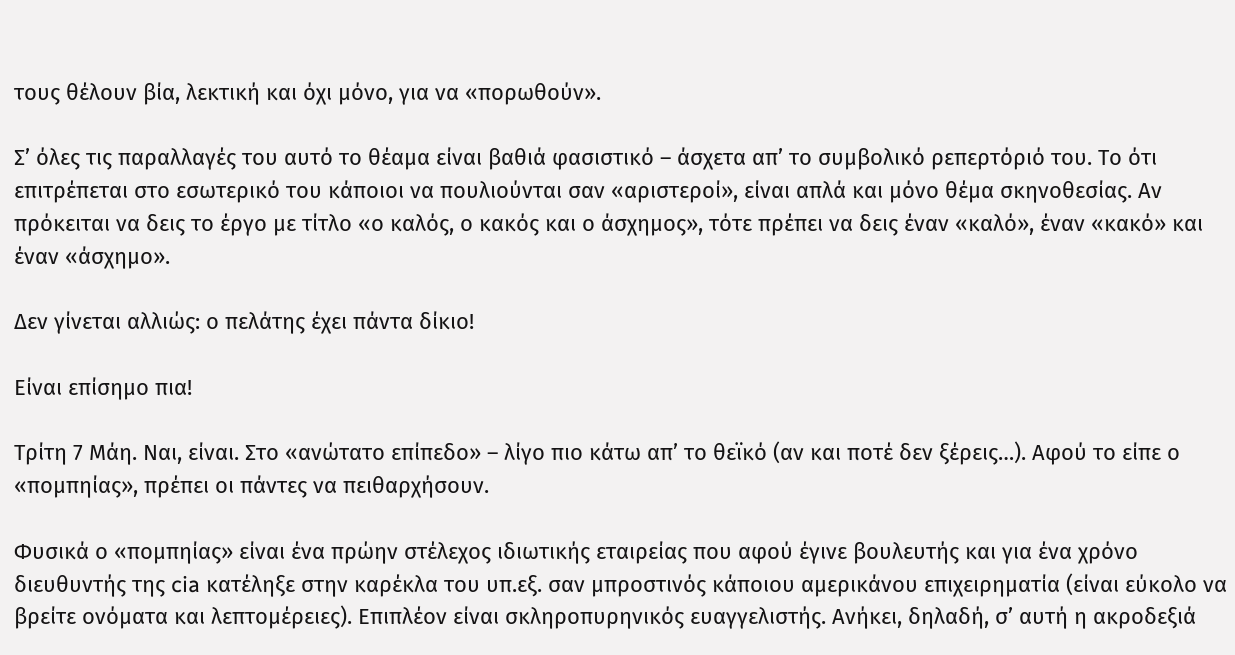τους θέλουν βία, λεκτική και όχι μόνο, για να «πορωθούν».

Σ’ όλες τις παραλλαγές του αυτό το θέαμα είναι βαθιά φασιστικό – άσχετα απ’ το συμβολικό ρεπερτόριό του. Το ότι επιτρέπεται στο εσωτερικό του κάποιοι να πουλιούνται σαν «αριστεροί», είναι απλά και μόνο θέμα σκηνοθεσίας. Αν πρόκειται να δεις το έργο με τίτλο «ο καλός, ο κακός και ο άσχημος», τότε πρέπει να δεις έναν «καλό», έναν «κακό» και έναν «άσχημο».

Δεν γίνεται αλλιώς: ο πελάτης έχει πάντα δίκιο!

Είναι επίσημο πια!

Τρίτη 7 Μάη. Ναι, είναι. Στο «ανώτατο επίπεδο» – λίγο πιο κάτω απ’ το θεϊκό (αν και ποτέ δεν ξέρεις…). Αφού το είπε ο «πομπηίας», πρέπει οι πάντες να πειθαρχήσουν.

Φυσικά ο «πομπηίας» είναι ένα πρώην στέλεχος ιδιωτικής εταιρείας που αφού έγινε βουλευτής και για ένα χρόνο διευθυντής της cia κατέληξε στην καρέκλα του υπ.εξ. σαν μπροστινός κάποιου αμερικάνου επιχειρηματία (είναι εύκολο να βρείτε ονόματα και λεπτομέρειες). Επιπλέον είναι σκληροπυρηνικός ευαγγελιστής. Ανήκει, δηλαδή, σ’ αυτή η ακροδεξιά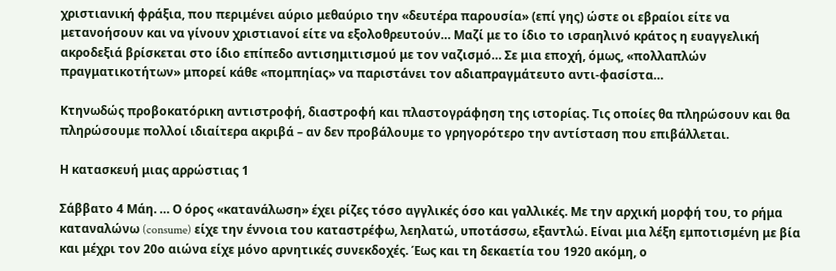χριστιανική φράξια, που περιμένει αύριο μεθαύριο την «δευτέρα παρουσία» (επί γης) ώστε οι εβραίοι είτε να μετανοήσουν και να γίνουν χριστιανοί είτε να εξολοθρευτούν… Μαζί με το ίδιο το ισραηλινό κράτος η ευαγγελική ακροδεξιά βρίσκεται στο ίδιο επίπεδο αντισημιτισμού με τον ναζισμό… Σε μια εποχή, όμως, «πολλαπλών πραγματικοτήτων» μπορεί κάθε «πομπηίας» να παριστάνει τον αδιαπραγμάτευτο αντι-φασίστα…

Κτηνωδώς προβοκατόρικη αντιστροφή, διαστροφή και πλαστογράφηση της ιστορίας. Τις οποίες θα πληρώσουν και θα πληρώσουμε πολλοί ιδιαίτερα ακριβά – αν δεν προβάλουμε το γρηγορότερο την αντίσταση που επιβάλλεται.

Η κατασκευή μιας αρρώστιας 1

Σάββατο 4 Μάη. … Ο όρος «κατανάλωση» έχει ρίζες τόσο αγγλικές όσο και γαλλικές. Με την αρχική μορφή του, το ρήμα καταναλώνω (consume) είχε την έννοια του καταστρέφω, λεηλατώ, υποτάσσω, εξαντλώ. Είναι μια λέξη εμποτισμένη με βία και μέχρι τον 20ο αιώνα είχε μόνο αρνητικές συνεκδοχές. Έως και τη δεκαετία του 1920 ακόμη, ο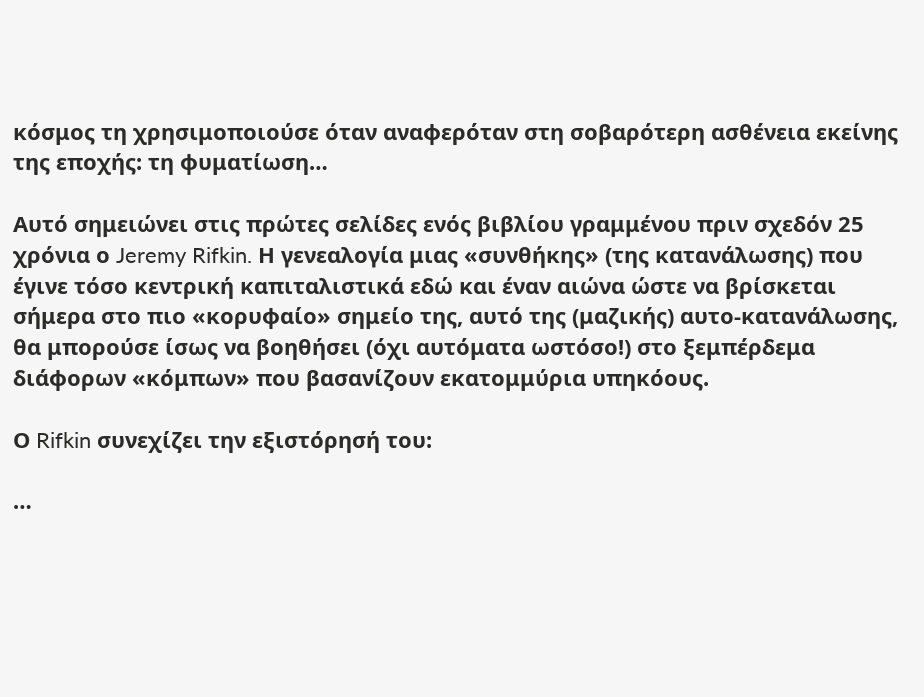κόσμος τη χρησιμοποιούσε όταν αναφερόταν στη σοβαρότερη ασθένεια εκείνης της εποχής: τη φυματίωση…

Αυτό σημειώνει στις πρώτες σελίδες ενός βιβλίου γραμμένου πριν σχεδόν 25 χρόνια ο Jeremy Rifkin. Η γενεαλογία μιας «συνθήκης» (της κατανάλωσης) που έγινε τόσο κεντρική καπιταλιστικά εδώ και έναν αιώνα ώστε να βρίσκεται σήμερα στο πιο «κορυφαίο» σημείο της, αυτό της (μαζικής) αυτο-κατανάλωσης, θα μπορούσε ίσως να βοηθήσει (όχι αυτόματα ωστόσο!) στο ξεμπέρδεμα διάφορων «κόμπων» που βασανίζουν εκατομμύρια υπηκόους.

Ο Rifkin συνεχίζει την εξιστόρησή του:

…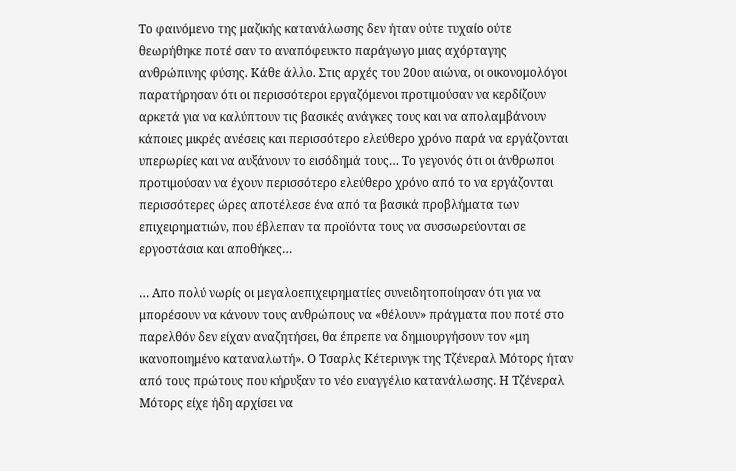Το φαινόμενο της μαζικής κατανάλωσης δεν ήταν ούτε τυχαίο ούτε θεωρήθηκε ποτέ σαν το αναπόφευκτο παράγωγο μιας αχόρταγης ανθρώπινης φύσης. Κάθε άλλο. Στις αρχές του 20ου αιώνα, οι οικονομολόγοι παρατήρησαν ότι οι περισσότεροι εργαζόμενοι προτιμούσαν να κερδίζουν αρκετά για να καλύπτουν τις βασικές ανάγκες τους και να απολαμβάνουν κάποιες μικρές ανέσεις και περισσότερο ελεύθερο χρόνο παρά να εργάζονται υπερωρίες και να αυξάνουν το εισόδημά τους… Το γεγονός ότι οι άνθρωποι προτιμούσαν να έχουν περισσότερο ελεύθερο χρόνο από το να εργάζονται περισσότερες ώρες αποτέλεσε ένα από τα βασικά προβλήματα των επιχειρηματιών, που έβλεπαν τα προϊόντα τους να συσσωρεύονται σε εργοστάσια και αποθήκες…

… Απο πολύ νωρίς οι μεγαλοεπιχειρηματίες συνειδητοποίησαν ότι για να μπορέσουν να κάνουν τους ανθρώπους να «θέλουν» πράγματα που ποτέ στο παρελθόν δεν είχαν αναζητήσει, θα έπρεπε να δημιουργήσουν τον «μη ικανοποιημένο καταναλωτή». Ο Τσαρλς Κέτερινγκ της Τζένεραλ Μότορς ήταν από τους πρώτους που κήρυξαν το νέο ευαγγέλιο κατανάλωσης. Η Τζένεραλ Μότορς είχε ήδη αρχίσει να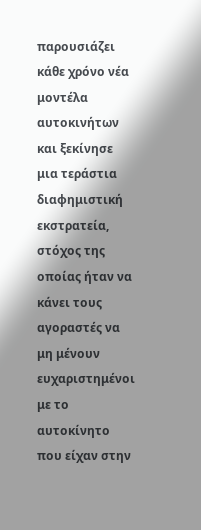παρουσιάζει κάθε χρόνο νέα μοντέλα αυτοκινήτων και ξεκίνησε μια τεράστια διαφημιστική εκστρατεία, στόχος της οποίας ήταν να κάνει τους αγοραστές να μη μένουν ευχαριστημένοι με το αυτοκίνητο που είχαν στην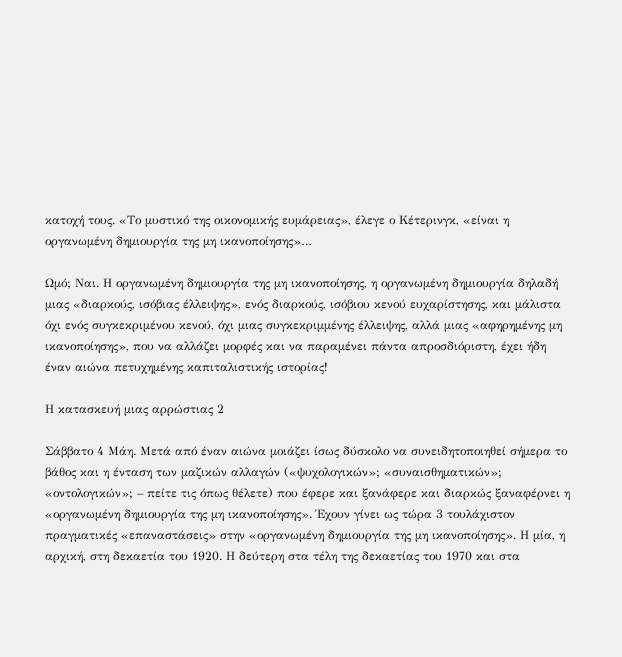κατοχή τους. «Το μυστικό της οικονομικής ευμάρειας», έλεγε ο Κέτερινγκ, «είναι η οργανωμένη δημιουργία της μη ικανοποίησης»…

Ωμό; Ναι. Η οργανωμένη δημιουργία της μη ικανοποίησης, η οργανωμένη δημιουργία δηλαδή μιας «διαρκούς, ισόβιας έλλειψης», ενός διαρκούς, ισόβιου κενού ευχαρίστησης, και μάλιστα όχι ενός συγκεκριμένου κενού, όχι μιας συγκεκριμμένης έλλειψης, αλλά μιας «αφηρημένης μη ικανοποίησης», που να αλλάζει μορφές και να παραμένει πάντα απροσδιόριστη, έχει ήδη έναν αιώνα πετυχημένης καπιταλιστικής ιστορίας!

Η κατασκευή μιας αρρώστιας 2

Σάββατο 4 Μάη. Μετά από έναν αιώνα μοιάζει ίσως δύσκολο να συνειδητοποιηθεί σήμερα το βάθος και η ένταση των μαζικών αλλαγών («ψυχολογικών»; «συναισθηματικών»; «οντολογικών»; – πείτε τις όπως θέλετε) που έφερε και ξανάφερε και διαρκώς ξαναφέρνει η «οργανωμένη δημιουργία της μη ικανοποίησης». Έχουν γίνει ως τώρα 3 τουλάχιστον πραγματικές «επαναστάσεις» στην «οργανωμένη δημιουργία της μη ικανοποίησης». Η μία, η αρχική, στη δεκαετία του 1920. Η δεύτερη στα τέλη της δεκαετίας του 1970 και στα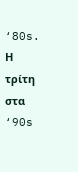‘80s. Η τρίτη στα ‘90s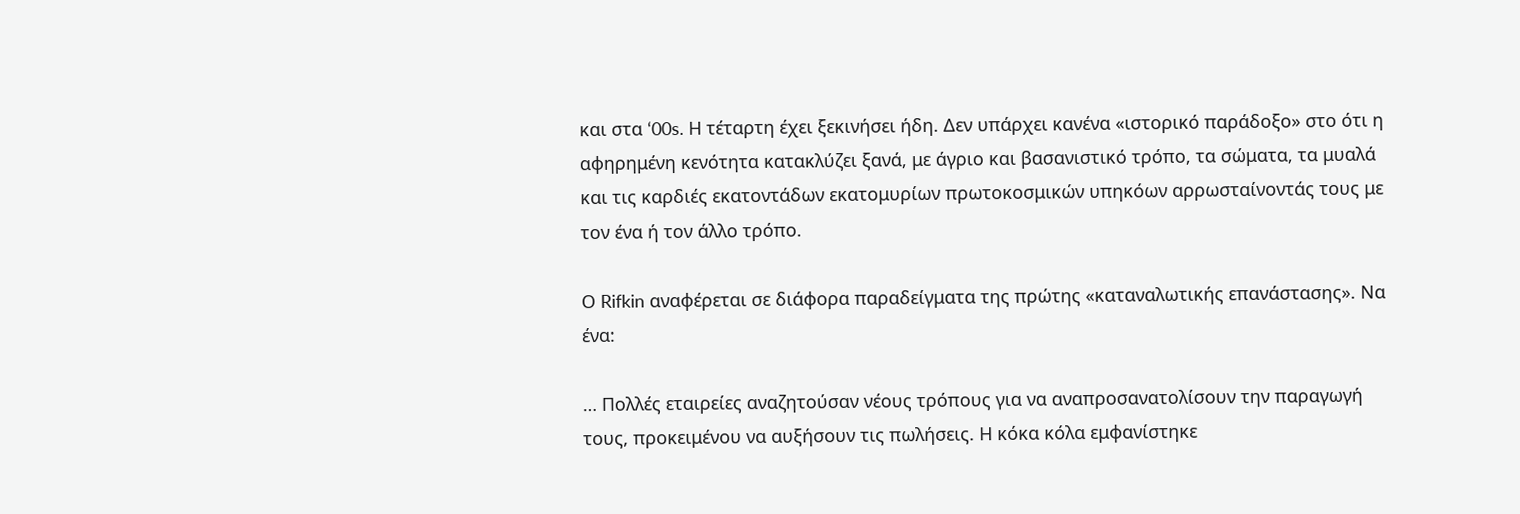και στα ‘00s. Η τέταρτη έχει ξεκινήσει ήδη. Δεν υπάρχει κανένα «ιστορικό παράδοξο» στο ότι η αφηρημένη κενότητα κατακλύζει ξανά, με άγριο και βασανιστικό τρόπο, τα σώματα, τα μυαλά και τις καρδιές εκατοντάδων εκατομυρίων πρωτοκοσμικών υπηκόων αρρωσταίνοντάς τους με τον ένα ή τον άλλο τρόπο.

Ο Rifkin αναφέρεται σε διάφορα παραδείγματα της πρώτης «καταναλωτικής επανάστασης». Να ένα:

… Πολλές εταιρείες αναζητούσαν νέους τρόπους για να αναπροσανατολίσουν την παραγωγή τους, προκειμένου να αυξήσουν τις πωλήσεις. Η κόκα κόλα εμφανίστηκε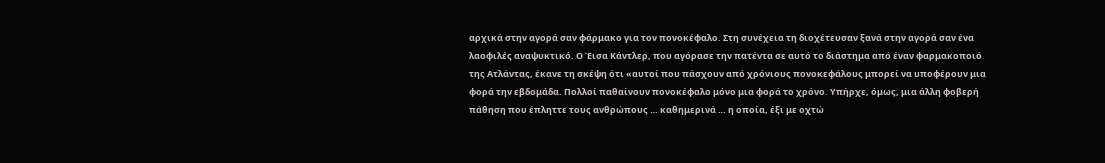αρχικά στην αγορά σαν φάρμακο για τον πονοκέφαλο. Στη συνέχεια τη διοχέτευσαν ξανά στην αγορά σαν ένα λαοφιλές αναψυκτικό. Ο Έισα Κάντλερ, που αγόρασε την πατέντα σε αυτό το διάστημα από έναν φαρμακοποιό της Ατλάντας, έκανε τη σκέψη ότι «αυτοί που πάσχουν από χρόνιους πονοκεφάλους μπορεί να υποφέρουν μια φορά την εβδομάδα. Πολλοί παθαίνουν πονοκέφαλο μόνο μια φορά το χρόνο. Υπήρχε, όμως, μια άλλη φοβερή πάθηση που έπληττε τους ανθρώπους … καθημερινά … η οποία, έξι με οχτώ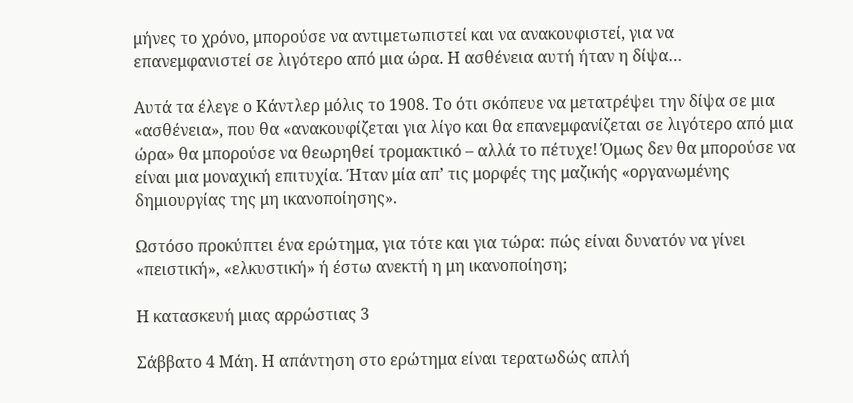μήνες το χρόνο, μπορούσε να αντιμετωπιστεί και να ανακουφιστεί, για να επανεμφανιστεί σε λιγότερο από μια ώρα. Η ασθένεια αυτή ήταν η δίψα…

Αυτά τα έλεγε ο Κάντλερ μόλις το 1908. Το ότι σκόπευε να μετατρέψει την δίψα σε μια «ασθένεια», που θα «ανακουφίζεται για λίγο και θα επανεμφανίζεται σε λιγότερο από μια ώρα» θα μπορούσε να θεωρηθεί τρομακτικό – αλλά το πέτυχε! Όμως δεν θα μπορούσε να είναι μια μοναχική επιτυχία. Ήταν μία απ’ τις μορφές της μαζικής «οργανωμένης δημιουργίας της μη ικανοποίησης».

Ωστόσο προκύπτει ένα ερώτημα, για τότε και για τώρα: πώς είναι δυνατόν να γίνει «πειστική», «ελκυστική» ή έστω ανεκτή η μη ικανοποίηση;

Η κατασκευή μιας αρρώστιας 3

Σάββατο 4 Μάη. Η απάντηση στο ερώτημα είναι τερατωδώς απλή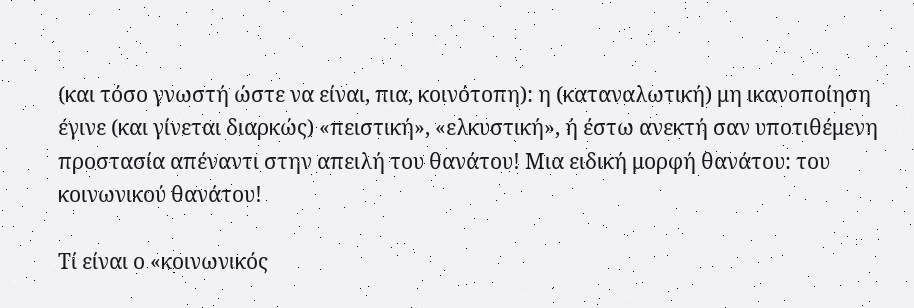(και τόσο γνωστή ώστε να είναι, πια, κοινότοπη): η (καταναλωτική) μη ικανοποίηση έγινε (και γίνεται διαρκώς) «πειστική», «ελκυστική», ή έστω ανεκτή σαν υποτιθέμενη προστασία απέναντι στην απειλή του θανάτου! Μια ειδική μορφή θανάτου: του κοινωνικού θανάτου!

Τί είναι ο «κοινωνικός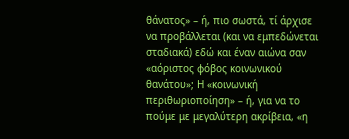θάνατος» – ή, πιο σωστά, τί άρχισε να προβάλλεται (και να εμπεδώνεται σταδιακά) εδώ και έναν αιώνα σαν «αόριστος φόβος κοινωνικού θανάτου»; Η «κοινωνική περιθωριοποίηση» – ή, για να το πούμε με μεγαλύτερη ακρίβεια, «η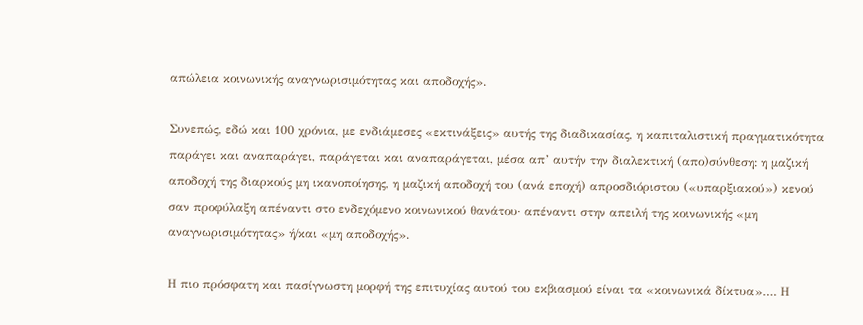απώλεια κοινωνικής αναγνωρισιμότητας και αποδοχής».

Συνεπώς, εδώ και 100 χρόνια, με ενδιάμεσες «εκτινάξεις» αυτής της διαδικασίας, η καπιταλιστική πραγματικότητα παράγει και αναπαράγει, παράγεται και αναπαράγεται, μέσα απ’ αυτήν την διαλεκτική (απο)σύνθεση: η μαζική αποδοχή της διαρκούς μη ικανοποίησης, η μαζική αποδοχή του (ανά εποχή) απροσδιόριστου («υπαρξιακού») κενού σαν προφύλαξη απέναντι στο ενδεχόμενο κοινωνικού θανάτου· απέναντι στην απειλή της κοινωνικής «μη αναγνωρισιμότητας» ή/και «μη αποδοχής».

Η πιο πρόσφατη και πασίγνωστη μορφή της επιτυχίας αυτού του εκβιασμού είναι τα «κοινωνικά δίκτυα»…. Η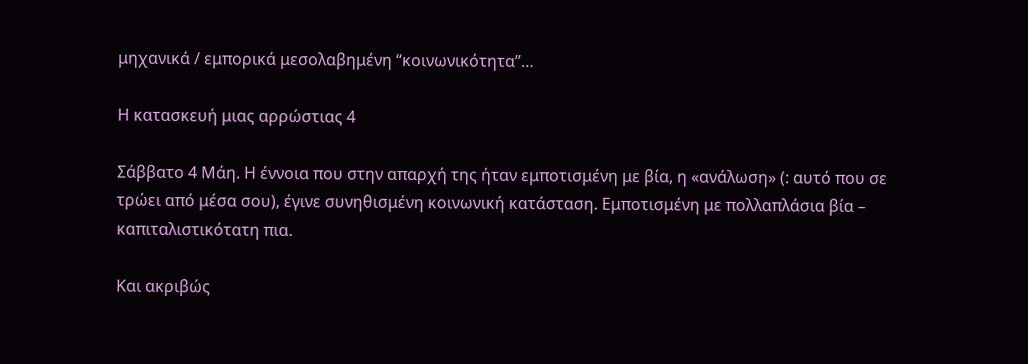μηχανικά / εμπορικά μεσολαβημένη “κοινωνικότητα”…

Η κατασκευή μιας αρρώστιας 4

Σάββατο 4 Μάη. Η έννοια που στην απαρχή της ήταν εμποτισμένη με βία, η «ανάλωση» (: αυτό που σε τρώει από μέσα σου), έγινε συνηθισμένη κοινωνική κατάσταση. Εμποτισμένη με πολλαπλάσια βία – καπιταλιστικότατη πια.

Και ακριβώς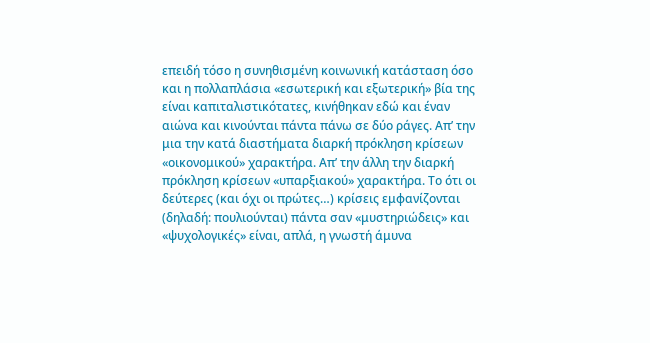επειδή τόσο η συνηθισμένη κοινωνική κατάσταση όσο και η πολλαπλάσια «εσωτερική και εξωτερική» βία της είναι καπιταλιστικότατες, κινήθηκαν εδώ και έναν αιώνα και κινούνται πάντα πάνω σε δύο ράγες. Απ’ την μια την κατά διαστήματα διαρκή πρόκληση κρίσεων «οικονομικού» χαρακτήρα. Απ’ την άλλη την διαρκή πρόκληση κρίσεων «υπαρξιακού» χαρακτήρα. Το ότι οι δεύτερες (και όχι οι πρώτες…) κρίσεις εμφανίζονται (δηλαδή: πουλιούνται) πάντα σαν «μυστηριώδεις» και «ψυχολογικές» είναι, απλά, η γνωστή άμυνα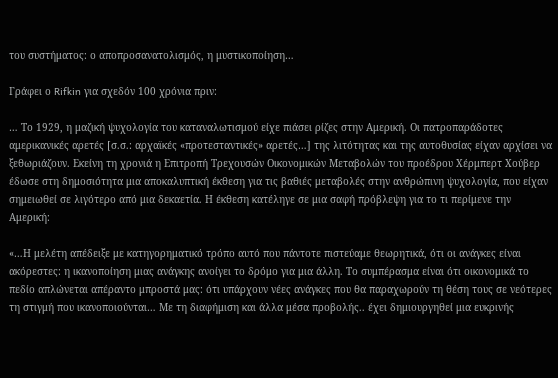του συστήματος: ο αποπροσανατολισμός, η μυστικοποίηση…

Γράφει ο Rifkin για σχεδόν 100 χρόνια πριν:

… Το 1929, η μαζική ψυχολογία του καταναλωτισμού είχε πιάσει ρίζες στην Αμερική. Οι πατροπαράδοτες αμερικανικές αρετές [σ.σ.: αρχαϊκές «προτεσταντικές» αρετές…] της λιτότητας και της αυτοθυσίας είχαν αρχίσει να ξεθωριάζουν. Εκείνη τη χρονιά η Επιτροπή Τρεχουσών Οικονομικών Μεταβολών του προέδρου Χέρμπερτ Χούβερ έδωσε στη δημοσιότητα μια αποκαλυπτική έκθεση για τις βαθιές μεταβολές στην ανθρώπινη ψυχολογία, που είχαν σημειωθεί σε λιγότερο από μια δεκαετία. Η έκθεση κατέληγε σε μια σαφή πρόβλεψη για το τι περίμενε την Αμερική:

«…Η μελέτη απέδειξε με κατηγορηματικό τρόπο αυτό που πάντοτε πιστεύαμε θεωρητικά, ότι οι ανάγκες είναι ακόρεστες: η ικανοποίηση μιας ανάγκης ανοίγει το δρόμο για μια άλλη. Το συμπέρασμα είναι ότι οικονομικά το πεδίο απλώνεται απέραντο μπροστά μας: ότι υπάρχουν νέες ανάγκες που θα παραχωρούν τη θέση τους σε νεότερες τη στιγμή που ικανοποιούνται… Με τη διαφήμιση και άλλα μέσα προβολής.. έχει δημιουργηθεί μια ευκρινής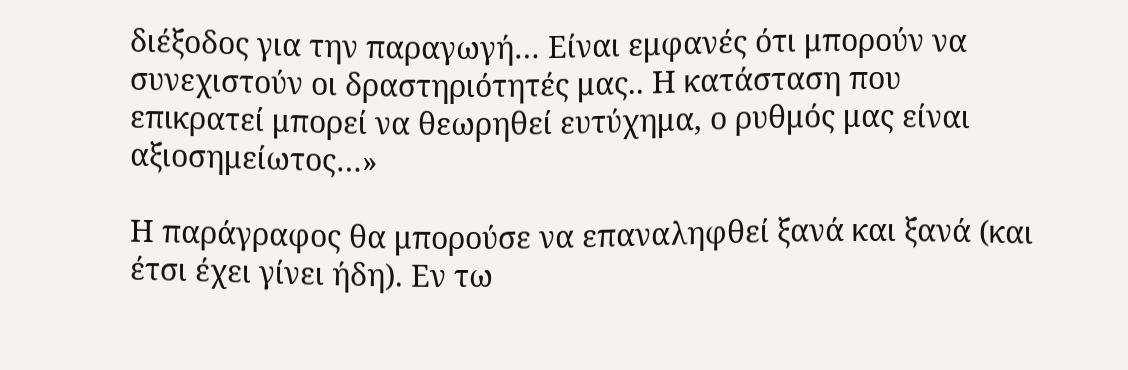διέξοδος για την παραγωγή… Είναι εμφανές ότι μπορούν να συνεχιστούν οι δραστηριότητές μας.. Η κατάσταση που επικρατεί μπορεί να θεωρηθεί ευτύχημα, ο ρυθμός μας είναι αξιοσημείωτος…»

Η παράγραφος θα μπορούσε να επαναληφθεί ξανά και ξανά (και έτσι έχει γίνει ήδη). Εν τω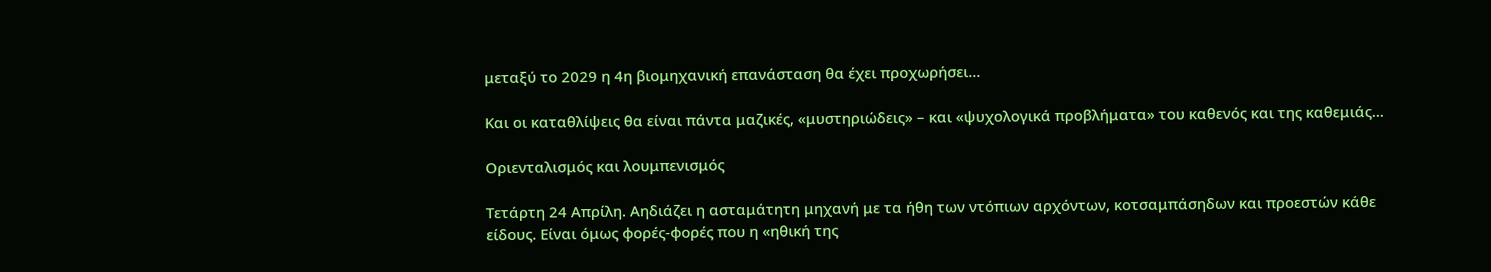μεταξύ το 2029 η 4η βιομηχανική επανάσταση θα έχει προχωρήσει…

Και οι καταθλίψεις θα είναι πάντα μαζικές, «μυστηριώδεις» – και «ψυχολογικά προβλήματα» του καθενός και της καθεμιάς…

Οριενταλισμός και λουμπενισμός

Τετάρτη 24 Απρίλη. Αηδιάζει η ασταμάτητη μηχανή με τα ήθη των ντόπιων αρχόντων, κοτσαμπάσηδων και προεστών κάθε είδους. Είναι όμως φορές-φορές που η «ηθική της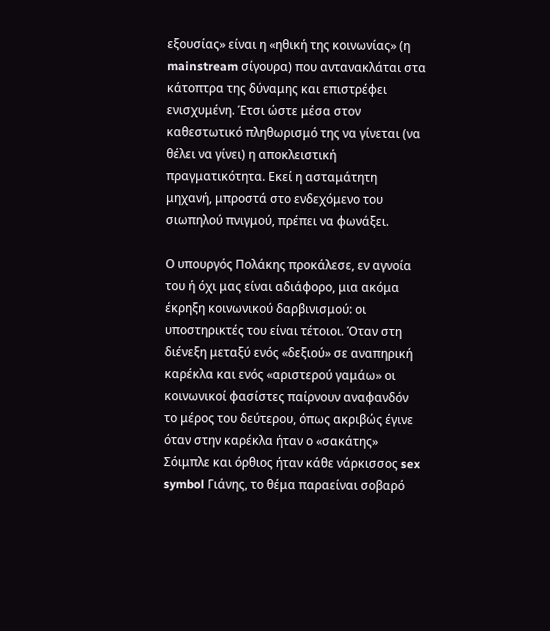εξουσίας» είναι η «ηθική της κοινωνίας» (η mainstream σίγουρα) που αντανακλάται στα κάτοπτρα της δύναμης και επιστρέφει ενισχυμένη. Έτσι ώστε μέσα στον καθεστωτικό πληθωρισμό της να γίνεται (να θέλει να γίνει) η αποκλειστική πραγματικότητα. Εκεί η ασταμάτητη μηχανή, μπροστά στο ενδεχόμενο του σιωπηλού πνιγμού, πρέπει να φωνάξει.

Ο υπουργός Πολάκης προκάλεσε, εν αγνοία του ή όχι μας είναι αδιάφορο, μια ακόμα έκρηξη κοινωνικού δαρβινισμού: οι υποστηρικτές του είναι τέτοιοι. Όταν στη διένεξη μεταξύ ενός «δεξιού» σε αναπηρική καρέκλα και ενός «αριστερού γαμάω» οι κοινωνικοί φασίστες παίρνουν αναφανδόν το μέρος του δεύτερου, όπως ακριβώς έγινε όταν στην καρέκλα ήταν ο «σακάτης» Σόιμπλε και όρθιος ήταν κάθε νάρκισσος sex symbol Γιάνης, το θέμα παραείναι σοβαρό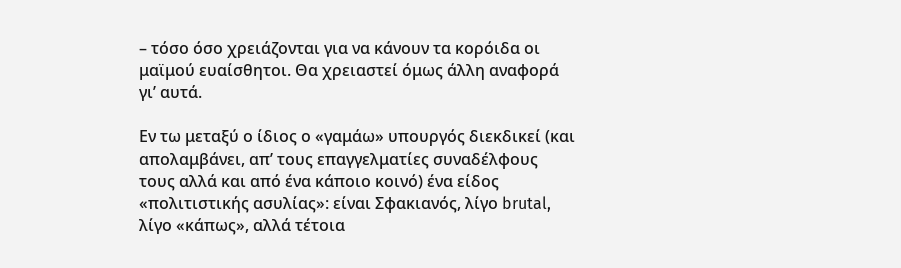– τόσο όσο χρειάζονται για να κάνουν τα κορόιδα οι μαϊμού ευαίσθητοι. Θα χρειαστεί όμως άλλη αναφορά γι’ αυτά.

Εν τω μεταξύ ο ίδιος ο «γαμάω» υπουργός διεκδικεί (και απολαμβάνει, απ’ τους επαγγελματίες συναδέλφους τους αλλά και από ένα κάποιο κοινό) ένα είδος «πολιτιστικής ασυλίας»: είναι Σφακιανός, λίγο brutal, λίγο «κάπως», αλλά τέτοια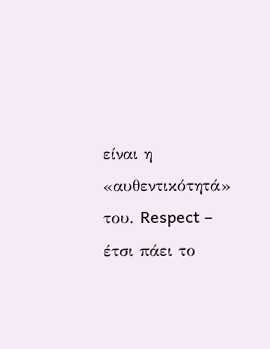είναι η «αυθεντικότητά» του. Respect – έτσι πάει το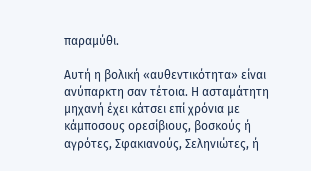παραμύθι.

Αυτή η βολική «αυθεντικότητα» είναι ανύπαρκτη σαν τέτοια. Η ασταμάτητη μηχανή έχει κάτσει επί χρόνια με κάμποσους ορεσίβιους, βοσκούς ή αγρότες, Σφακιανούς, Σεληνιώτες, ή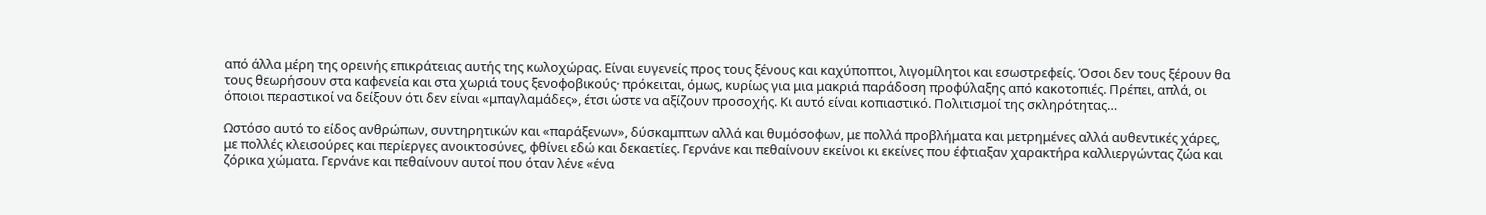από άλλα μέρη της ορεινής επικράτειας αυτής της κωλοχώρας. Είναι ευγενείς προς τους ξένους και καχύποπτοι, λιγομίλητοι και εσωστρεφείς. Όσοι δεν τους ξέρουν θα τους θεωρήσουν στα καφενεία και στα χωριά τους ξενοφοβικούς· πρόκειται, όμως, κυρίως για μια μακριά παράδοση προφύλαξης από κακοτοπιές. Πρέπει, απλά, οι όποιοι περαστικοί να δείξουν ότι δεν είναι «μπαγλαμάδες», έτσι ώστε να αξίζουν προσοχής. Κι αυτό είναι κοπιαστικό. Πολιτισμοί της σκληρότητας…

Ωστόσο αυτό το είδος ανθρώπων, συντηρητικών και «παράξενων», δύσκαμπτων αλλά και θυμόσοφων, με πολλά προβλήματα και μετρημένες αλλά αυθεντικές χάρες, με πολλές κλεισούρες και περίεργες ανοικτοσύνες, φθίνει εδώ και δεκαετίες. Γερνάνε και πεθαίνουν εκείνοι κι εκείνες που έφτιαξαν χαρακτήρα καλλιεργώντας ζώα και ζόρικα χώματα. Γερνάνε και πεθαίνουν αυτοί που όταν λένε «ένα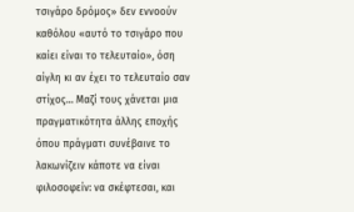τσιγάρο δρόμος» δεν εννοούν καθόλου «αυτό το τσιγάρο που καίει είναι το τελευταίο», όση αίγλη κι αν έχει το τελευταίο σαν στίχος… Μαζί τους χάνεται μια πραγματικότητα άλλης εποχής όπου πράγματι συνέβαινε το λακωνίζειν κάποτε να είναι φιλοσοφείν: να σκέφτεσαι, και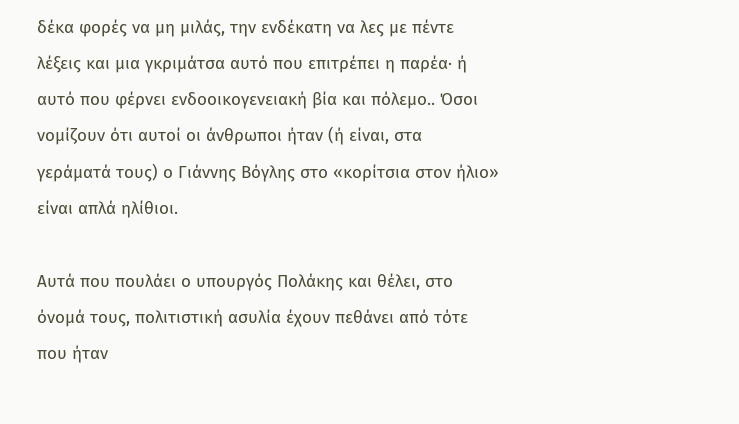δέκα φορές να μη μιλάς, την ενδέκατη να λες με πέντε λέξεις και μια γκριμάτσα αυτό που επιτρέπει η παρέα· ή αυτό που φέρνει ενδοοικογενειακή βία και πόλεμο.. Όσοι νομίζουν ότι αυτοί οι άνθρωποι ήταν (ή είναι, στα γεράματά τους) ο Γιάννης Βόγλης στο «κορίτσια στον ήλιο» είναι απλά ηλίθιοι.

Αυτά που πουλάει ο υπουργός Πολάκης και θέλει, στο όνομά τους, πολιτιστική ασυλία έχουν πεθάνει από τότε που ήταν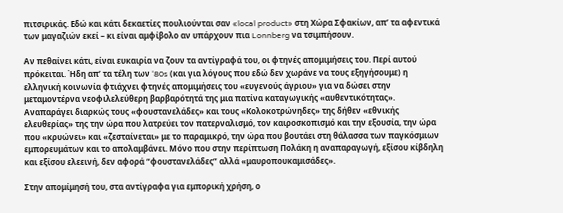πιτσιρικάς. Εδώ και κάτι δεκαετίες πουλιούνται σαν «local product» στη Χώρα Σφακίων, απ’ τα αφεντικά των μαγαζιών εκεί – κι είναι αμφίβολο αν υπάρχουν πια Lonnberg να τσιμπήσουν.

Αν πεθαίνει κάτι, είναι ευκαιρία να ζουν τα αντίγραφά του, οι φτηνές απομιμήσεις του. Περί αυτού πρόκειται. Ήδη απ’ τα τέλη των ‘80s (και για λόγους που εδώ δεν χωράνε να τους εξηγήσουμε) η ελληνική κοινωνία φτιάχνει φτηνές απομιμήσεις του «ευγενούς άγριου» για να δώσει στην μεταμοντέρνα νεοφιλελεύθερη βαρβαρότητά της μια πατίνα καταγωγικής «αυθεντικότητας». Αναπαράγει διαρκώς τους «φουστανελάδες» και τους «Κολοκοτρώνηδες» της δήθεν «εθνικής ελευθερίας» της την ώρα που λατρεύει τον πατερναλισμό, τον καιροσκοπισμό και την εξουσία, την ώρα που «κρυώνει» και «ζεσταίνεται» με το παραμικρό, την ώρα που βουτάει στη θάλασσα των παγκόσμιων εμπορευμάτων και το απολαμβάνει. Μόνο που στην περίπτωση Πολάκη η αναπαραγωγή, εξίσου κίβδηλη και εξίσου ελεεινή, δεν αφορά “φουστανελάδες” αλλά «μαυροπουκαμισάδες».

Στην απομίμησή του, στα αντίγραφα για εμπορική χρήση, ο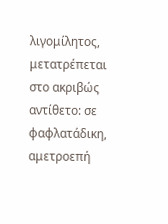λιγομίλητος, μετατρέπεται στο ακριβώς αντίθετο: σε φαφλατάδικη, αμετροεπή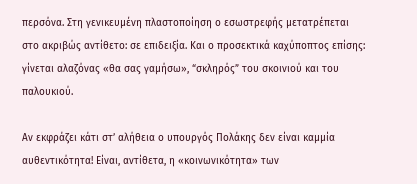περσόνα. Στη γενικευμένη πλαστοποίηση ο εσωστρεφής μετατρέπεται στο ακριβώς αντίθετο: σε επιδειξία. Και ο προσεκτικά καχύποπτος επίσης: γίνεται αλαζόνας «θα σας γαμήσω», “σκληρός” του σκοινιού και του παλουκιού.

Αν εκφράζει κάτι στ’ αλήθεια ο υπουργός Πολάκης δεν είναι καμμία αυθεντικότητα! Είναι, αντίθετα, η «κοινωνικότητα» των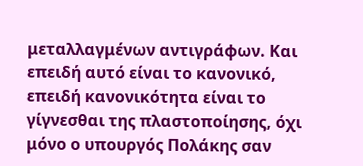μεταλλαγμένων αντιγράφων. Και επειδή αυτό είναι το κανονικό, επειδή κανονικότητα είναι το γίγνεσθαι της πλαστοποίησης, όχι μόνο ο υπουργός Πολάκης σαν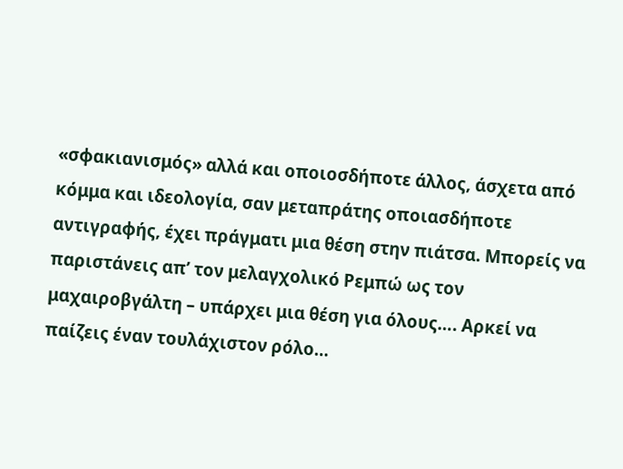«σφακιανισμός» αλλά και οποιοσδήποτε άλλος, άσχετα από κόμμα και ιδεολογία, σαν μεταπράτης οποιασδήποτε αντιγραφής, έχει πράγματι μια θέση στην πιάτσα. Μπορείς να παριστάνεις απ’ τον μελαγχολικό Ρεμπώ ως τον μαχαιροβγάλτη – υπάρχει μια θέση για όλους…. Αρκεί να παίζεις έναν τουλάχιστον ρόλο…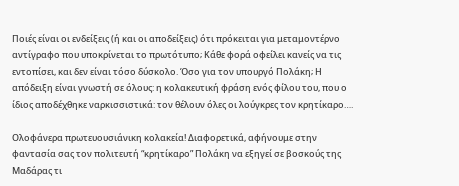Ποιές είναι οι ενδείξεις (ή και οι αποδείξεις) ότι πρόκειται για μεταμοντέρνο αντίγραφο που υποκρίνεται το πρωτότυπο; Κάθε φορά οφείλει κανείς να τις εντοπίσει, και δεν είναι τόσο δύσκολο. Όσο για τον υπουργό Πολάκη; Η απόδειξη είναι γνωστή σε όλους: η κολακευτική φράση ενός φίλου του, που ο ίδιος αποδέχθηκε ναρκισσιστικά: τον θέλουν όλες οι λούγκρες τον κρητίκαρο….

Ολοφάνερα πρωτευουσιάνικη κολακεία! Διαφορετικά, αφήνουμε στην φαντασία σας τον πολιτευτή “κρητίκαρο” Πολάκη να εξηγεί σε βοσκούς της Μαδάρας τι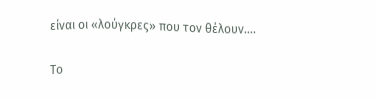είναι οι «λούγκρες» που τον θέλουν….

Το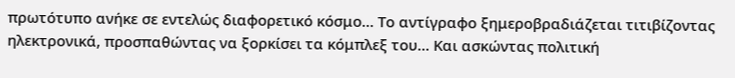πρωτότυπο ανήκε σε εντελώς διαφορετικό κόσμο… Το αντίγραφο ξημεροβραδιάζεται τιτιβίζοντας ηλεκτρονικά, προσπαθώντας να ξορκίσει τα κόμπλεξ του… Και ασκώντας πολιτική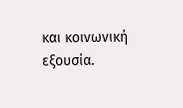και κοινωνική εξουσία.